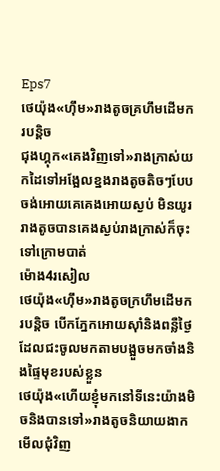Eps7
ថេយ៉ុង«ហុឹម»រាងតូចគ្រហឹមដើមករបន្តិច
ជុងហ្គុក«គេងវិញទៅ»រាងក្រាស់យកដៃទៅអង្អែលខ្នងរាងតូចតិចៗបែបចង់អោយគេគេងអោយស្ងប់ មិនយូររាងតូចបានគេងស្ងប់រាងក្រាស់ក៏ចុះទៅក្រោមបាត់
ម៉ោង4រសៀល
ថេយ៉ុង«ហុឹម»រាងតូចក្រហឹមដើមករបន្តិច បើកភ្នែកអោយស៊ាំនិងពន្លឺថ្ងៃដែលជះចូលមកតាមបង្អួចមកចាំងនិងផ្ទៃមុខរបស់ខ្លួន
ថេយ៉ុង«ហើយខ្ញុំមកនៅទីនេះយ៉ាងមិចនិងបានទៅ»រាងតូចនិយាយងាកមើលជុំវិញ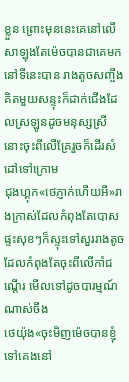ខ្លួន ព្រោះមុននេះគេនៅលើសាឡុងតែម៉េចបានជាគេមកនៅទីនេះបាន រាងតូចសញ្ចឹងគិតមួយសន្ទុះក៏ដាក់ជើងដែលស្រឡូនដូចមនុស្សស្រីនោះចុះពីលើគ្រែរួចក៏ដើរសំដៅទៅក្រោម
ជុងហ្គុក«ថេភ្ញាក់ហើយអី»រាងក្រាស់ដែលកំពុងតែបោសផ្ទះសុខៗក៏ស្ទុះទៅសួររាងតូចដែលកំពុងតែចុះពីលើកាំជណ្តើរ មើលទៅដូចបារម្មណ៍ណាស់ចឹង
ថេយ៉ុង«ចុះមិញម៉េចបានខ្ញុំទៅគេងនៅ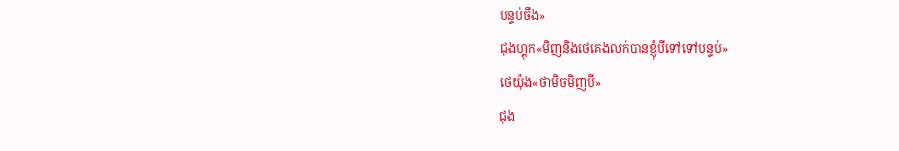បន្ទប់ចឹង»
ជុងហ្គុក«មិញនិងថេគេងលក់បានខ្ញុំបីទៅទៅបន្ទប់»
ថេយ៉ុង«ថាមិចមិញបី»
ជុង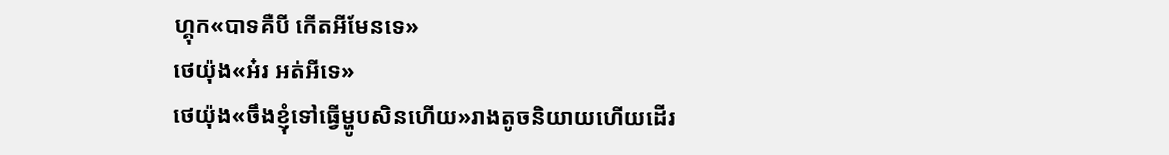ហ្គុក«បាទគឺបី កើតអីមែនទេ»
ថេយ៉ុង«អ៎រ អត់អីទេ»
ថេយ៉ុង«ចឹងខ្ញុំទៅធ្វើម្ហូបសិនហើយ»រាងតូចនិយាយហើយដើរ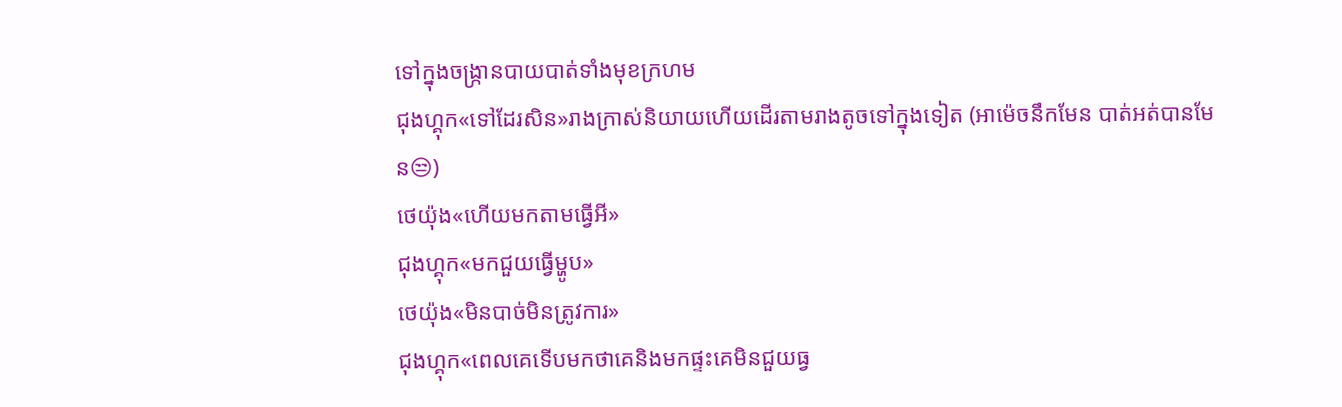ទៅក្នុងចង្រ្កានបាយបាត់ទាំងមុខក្រហម
ជុងហ្គុក«ទៅដែរសិន»រាងក្រាស់និយាយហើយដើរតាមរាងតូចទៅក្នុងទៀត (អាម៉េចនឹកមែន បាត់អត់បានមែន😒)
ថេយ៉ុង«ហើយមកតាមធ្វើអី»
ជុងហ្គុក«មកជួយធ្វើម្ហូប»
ថេយ៉ុង«មិនបាច់មិនត្រូវការ»
ជុងហ្គុក«ពេលគេទើបមកថាគេនិងមកផ្ទះគេមិនជួយធ្វ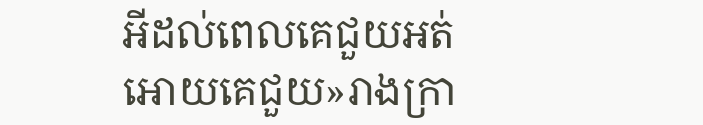អីដល់ពេលគេជួយអត់អោយគេជួយ»រាងក្រា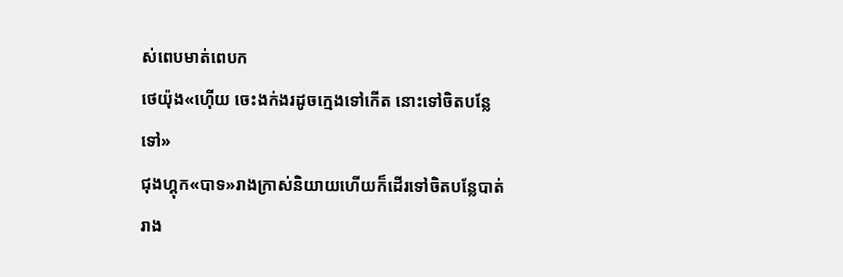ស់ពេបមាត់ពេបក
ថេយ៉ុង«ហ៊ើយ ចេះងក់ងរដូចក្មេងទៅកើត នោះទៅចិតបន្លែទៅ»
ជុងហ្គុក«បាទ»រាងក្រាស់និយាយហើយក៏ដើរទៅចិតបន្លែបាត់
រាង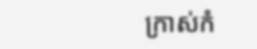ក្រាស់កំ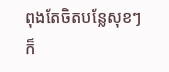ពុងតែចិតបន្លែសុខៗក៏